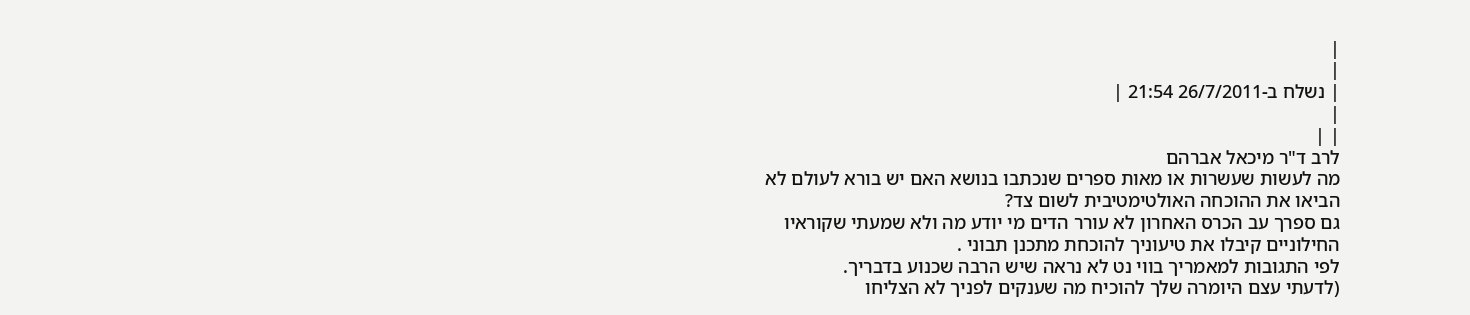|
|
| נשלח ב-26/7/2011 21:54 |
|
| |
לרב ד"ר מיכאל אברהם
מה לעשות שעשרות או מאות ספרים שנכתבו בנושא האם יש בורא לעולם לא הביאו את ההוכחה האולטימטיבית לשום צד?
גם ספרך עב הכרס האחרון לא עורר הדים מי יודע מה ולא שמעתי שקוראיו החילוניים קיבלו את טיעוניך להוכחת מתכנן תבוני .
לפי התגובות למאמריך בווי נט לא נראה שיש הרבה שכנוע בדבריך.
(לדעתי עצם היומרה שלך להוכיח מה שענקים לפניך לא הצליחו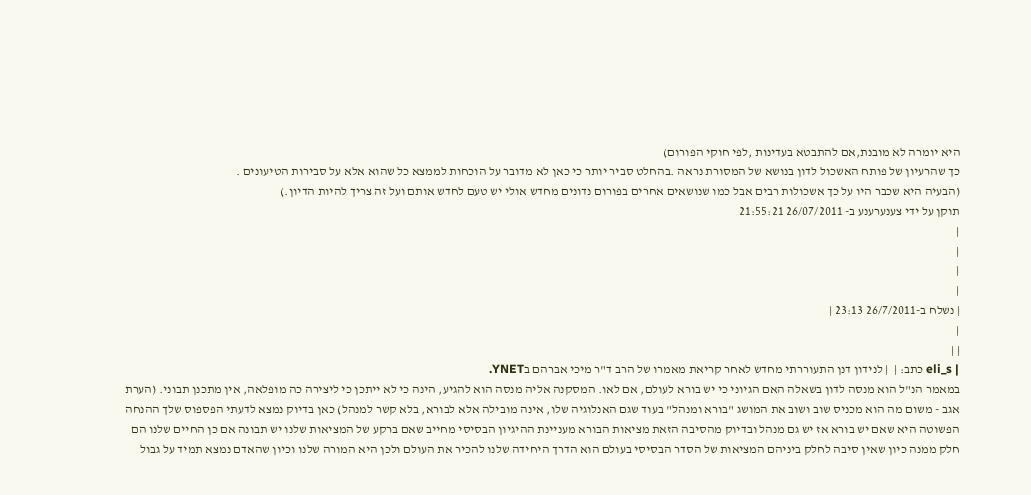היא יומרה לא מובנת,אם להתבטא בעדינות ,לפי חוקי הפורום)
כך שהרעיון של פותח האשכול לדון בנושא של המסורת נראה .בהחלט סביר יותר כי כאן לא מדובר על הוכחות לממצא כל שהוא אלא על סבירות הטיעונים .
(הבעיה היא שכבר היו על כך אשכולות רבים אבל כמו שנושאים אחרים בפורום נדונים מחדש אולי יש טעם לחדש אותם ועל זה צריך להיות הדיון.)
תוקן על ידי צענערענע ב- 26/07/2011 21:55:21
|
|
|
|
| נשלח ב-26/7/2011 23:13 |
|
| |
| eli_s כתב: |  | לנידון דנן התעוררתי מחדש לאחר קריאת מאמרו של הרב ד"ר מיכי אברהם בYNET.
במאמר הנ"ל הוא מנסה לדון בשאלה האם הגיוני כי יש בורא לעולם, אם לאו. המסקנה אליה מנסה הוא להגיע, הינה כי לא ייתכן כי ליצירה כה מופלאה, אין מתכנן תבוני. (הערת אגב - משום מה הוא מכניס שוב ושוב את המושג "בורא ומנהל" בעוד שגם האנלוגיה שלו, אינה מובילה אלא לבורא, בלא קשר למנהל) כאן בדיוק נמצא לדעתי הפספוס שלך ההנחה הפשוטה היא שאם יש בורא אז יש גם מנהל ובדיוק מהסיבה הזאת מציאות הבורא מעניינת ההיגיון הבסיסי מחייב שאם ברקע של המציאות שלנו יש תבונה אם כן החיים שלנו הם חלק ממנה כיון שאין סיבה לחלק ביניהם המציאות של הסדר הבסיסי בעולם הוא הדרך היחידה שלנו להכיר את העולם ולכן היא המורה שלנו וכיון שהאדם נמצא תמיד על גבול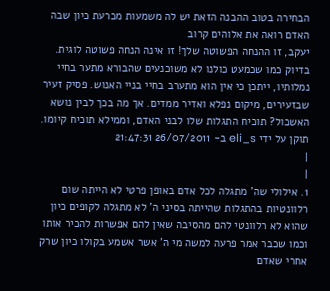הבחירה בטוב ההבנה הזאת יש לה משמעות מכרעת כיון שבה האדם רואה את אלוהים קרוב
יעקב, זו ההנחה הפשוטה שלך! זו אינה הנחה פשוטה לוגית. בדיוק כמו שכמעט כולנו לא משוכנעים שהבורא מתער בחיי נמלותיו, ייתכן כי אין הוא מתערב בחיי בניי האנוש. פסיק זעיר שבזעירים, מיקום נפלא ואדיר ממדים. אך מה בכך לבין נושא האשכול? תוכיח התגלות שלו לבני האדם, וממילא תוכיח קיומו.
תוקן על ידי eli_s ב- 26/07/2011 21:47:31
|
|
1. אילולי שה' מתגלה לכל אדם באופן פרטי לא הייתה שום רלוונטיות בהתגלות שהייתה בסיני ה' לא מתגלה לקופים כיון שהוא לא רלוונטי להם מהסיבה שאין להם אפשרות להכיר אותו וכמו שכבר אמר פרעה למשה מי ה' אשר אשמע בקולו כיון שרק אחרי שאדם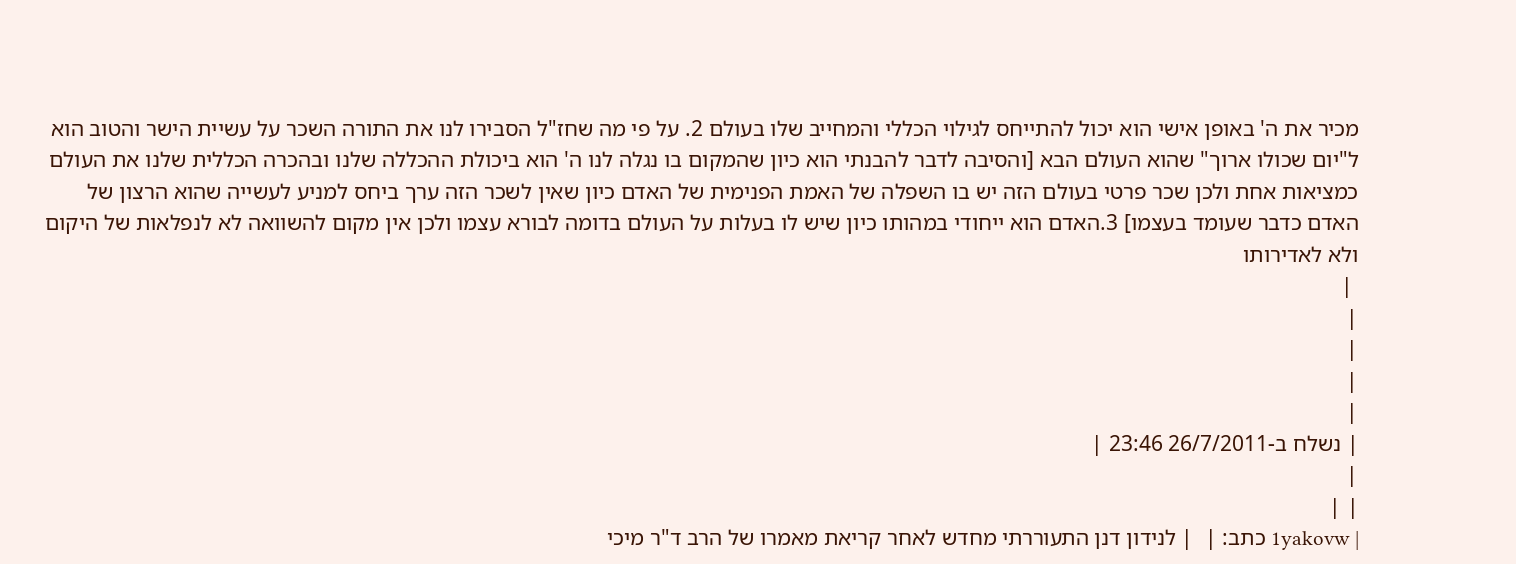מכיר את ה' באופן אישי הוא יכול להתייחס לגילוי הכללי והמחייב שלו בעולם 2. על פי מה שחז"ל הסבירו לנו את התורה השכר על עשיית הישר והטוב הוא ל"יום שכולו ארוך" שהוא העולם הבא [והסיבה לדבר להבנתי הוא כיון שהמקום בו נגלה לנו ה' הוא ביכולת ההכללה שלנו ובהכרה הכללית שלנו את העולם כמציאות אחת ולכן שכר פרטי בעולם הזה יש בו השפלה של האמת הפנימית של האדם כיון שאין לשכר הזה ערך ביחס למניע לעשייה שהוא הרצון של האדם כדבר שעומד בעצמו] 3.האדם הוא ייחודי במהותו כיון שיש לו בעלות על העולם בדומה לבורא עצמו ולכן אין מקום להשוואה לא לנפלאות של היקום ולא לאדירותו
 |
|
|
|
|
| נשלח ב-26/7/2011 23:46 |
|
| |
| 1yakovw כתב: |  | לנידון דנן התעוררתי מחדש לאחר קריאת מאמרו של הרב ד"ר מיכי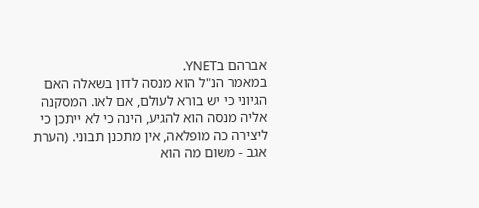אברהם בYNET.
במאמר הנ"ל הוא מנסה לדון בשאלה האם הגיוני כי יש בורא לעולם, אם לאו. המסקנה אליה מנסה הוא להגיע, הינה כי לא ייתכן כי ליצירה כה מופלאה, אין מתכנן תבוני. (הערת אגב - משום מה הוא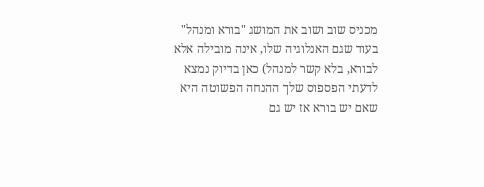מכניס שוב ושוב את המושג "בורא ומנהל" בעוד שגם האנלוגיה שלו, אינה מובילה אלא לבורא, בלא קשר למנהל) כאן בדיוק נמצא לדעתי הפספוס שלך ההנחה הפשוטה היא שאם יש בורא אז יש גם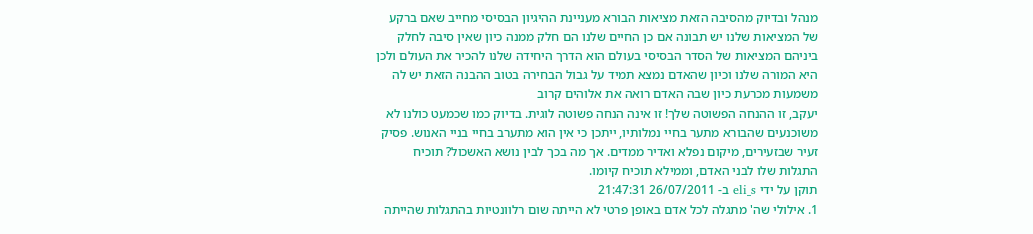מנהל ובדיוק מהסיבה הזאת מציאות הבורא מעניינת ההיגיון הבסיסי מחייב שאם ברקע של המציאות שלנו יש תבונה אם כן החיים שלנו הם חלק ממנה כיון שאין סיבה לחלק ביניהם המציאות של הסדר הבסיסי בעולם הוא הדרך היחידה שלנו להכיר את העולם ולכן היא המורה שלנו וכיון שהאדם נמצא תמיד על גבול הבחירה בטוב ההבנה הזאת יש לה משמעות מכרעת כיון שבה האדם רואה את אלוהים קרוב
יעקב, זו ההנחה הפשוטה שלך! זו אינה הנחה פשוטה לוגית. בדיוק כמו שכמעט כולנו לא משוכנעים שהבורא מתער בחיי נמלותיו, ייתכן כי אין הוא מתערב בחיי בניי האנוש. פסיק זעיר שבזעירים, מיקום נפלא ואדיר ממדים. אך מה בכך לבין נושא האשכול? תוכיח התגלות שלו לבני האדם, וממילא תוכיח קיומו.
תוקן על ידי eli_s ב- 26/07/2011 21:47:31
1. אילולי שה' מתגלה לכל אדם באופן פרטי לא הייתה שום רלוונטיות בהתגלות שהייתה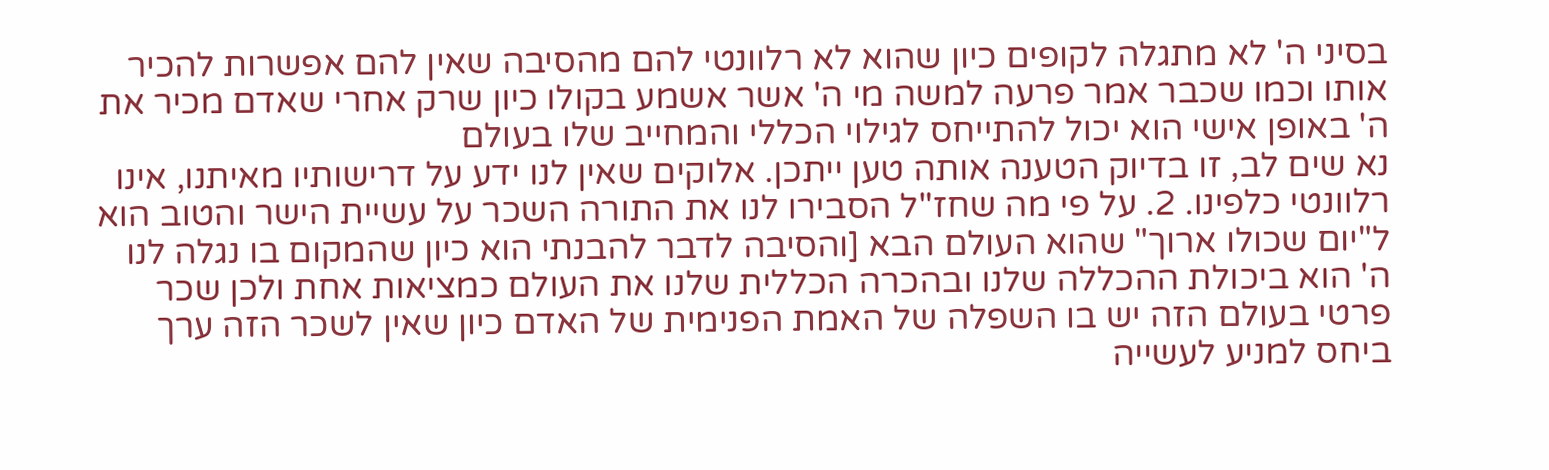בסיני ה' לא מתגלה לקופים כיון שהוא לא רלוונטי להם מהסיבה שאין להם אפשרות להכיר אותו וכמו שכבר אמר פרעה למשה מי ה' אשר אשמע בקולו כיון שרק אחרי שאדם מכיר את ה' באופן אישי הוא יכול להתייחס לגילוי הכללי והמחייב שלו בעולם
נא שים לב, זו בדיוק הטענה אותה טען ייתכן. אלוקים שאין לנו ידע על דרישותיו מאיתנו, אינו רלוונטי כלפינו. 2. על פי מה שחז"ל הסבירו לנו את התורה השכר על עשיית הישר והטוב הוא ל"יום שכולו ארוך" שהוא העולם הבא [והסיבה לדבר להבנתי הוא כיון שהמקום בו נגלה לנו ה' הוא ביכולת ההכללה שלנו ובהכרה הכללית שלנו את העולם כמציאות אחת ולכן שכר פרטי בעולם הזה יש בו השפלה של האמת הפנימית של האדם כיון שאין לשכר הזה ערך ביחס למניע לעשייה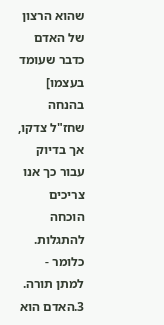שהוא הרצון של האדם כדבר שעומד בעצמו] בהנחה שחז"ל צדקו, אך בדיוק עבור כך אנו צריכים הוכחה להתגלות. כלומר - למתן תורה. 3.האדם הוא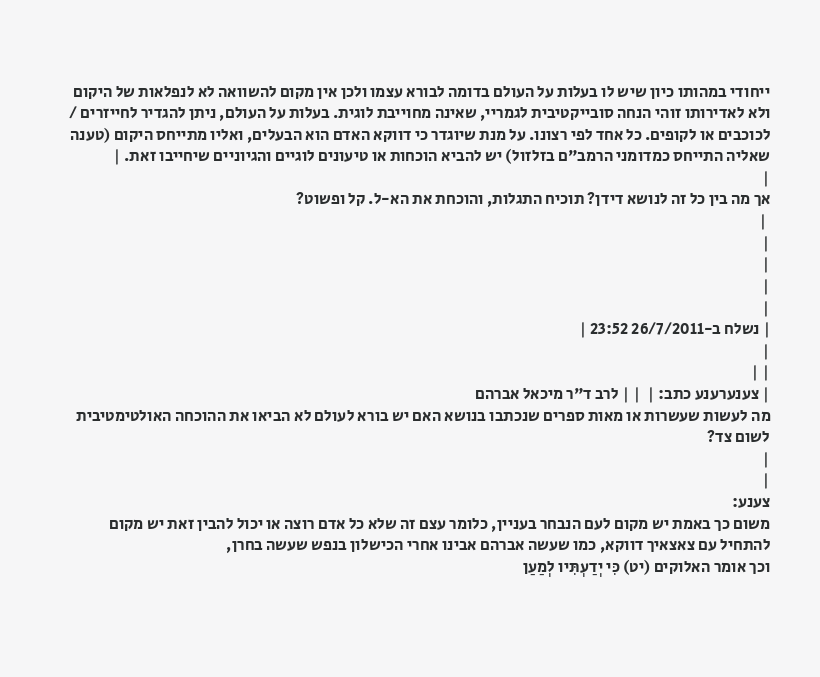ייחודי במהותו כיון שיש לו בעלות על העולם בדומה לבורא עצמו ולכן אין מקום להשוואה לא לנפלאות של היקום ולא לאדירותו זוהי הנחה סובייקטיבית לגמריי, שאינה מחוייבת לוגית. בעלות על העולם, ניתן להגדיר לחייזרים / לכוכבים או לקופים. כל אחד לפי רצונו. על מנת שיוגדר כי דווקא האדם הוא הבעלים, ואליו מתייחס היקום (טענה שאליה התייחס כמדומני הרמב"ם בזלזול) יש להביא הוכחות או טיעונים לוגיים והגיוניים שיחייבו זאת. |
|
אך מה בין כל זה לנושא דידן? תוכיח התגלות, והוכחת את הא-ל. קל ופשוט?
 |
|
|
|
|
| נשלח ב-26/7/2011 23:52 |
|
| |
| צענערענע כתב: |  | | לרב ד"ר מיכאל אברהם
מה לעשות שעשרות או מאות ספרים שנכתבו בנושא האם יש בורא לעולם לא הביאו את ההוכחה האולטימטיבית לשום צד?
|
|
צענע:
משום כך באמת יש מקום לעם הנבחר בעניין, כלומר עצם זה שלא כל אדם רוצה או יכול להבין זאת יש מקום להתחיל עם צאצאיך דווקא, כמו שעשה אברהם אבינו אחרי הכישלון בנפש שעשה בחרן,
וכך אומר האלוקים (יט) כִּי יְדַעְתִּיו לְמַעַן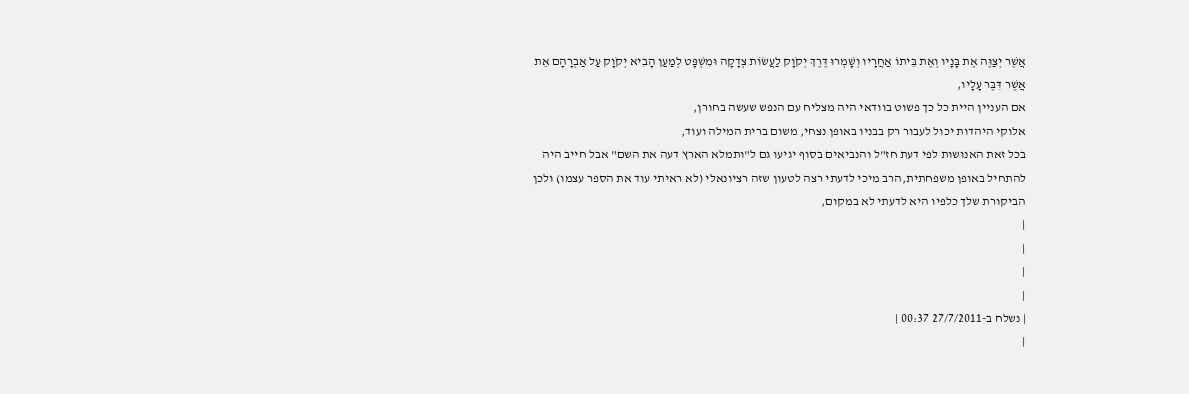אֲשֶׁר יְצַוֶּה אֶת בָּנָיו וְאֶת בֵּיתוֹ אַחֲרָיו וְשָׁמְרוּ דֶּרֶךְ יְקֹוָק לַעֲשׂוֹת צְדָקָה וּמִשְׁפָּט לְמַעַן הָבִיא יְקֹוָק עַל אַבְרָהָם אֵת אֲשֶׁר דִּבֶּר עָלָיו,
אם העניין היית כל כך פשוט בוודאי היה מצליח עם הנפש שעשה בחורן,
אלוקי היהדות יכול לעבור רק בבניו באופן נצחי, משום ברית המילה ועוד,
בכל זאת האנושות לפי דעת חז"ל והנביאים בסוף יגיעו גם ל"ותמלא הארץ דעה את השם" אבל חייב היה להתחיל באופן משפחתית,הרב מיכי לדעתי רצה לטעון שזה רציונאלי (לא ראיתי עוד את הספר עצמו) ולכן הביקורת שלך כלפיו היא לדעתי לא במקום,
|
|
|
|
| נשלח ב-27/7/2011 00:37 |
|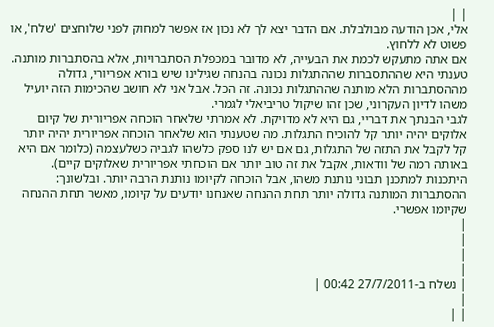| |
אלי, אכן הודעה מבולבלת. אם הדבר יצא לך לא נכון אז אפשר למחוק לפני שלוחצים 'שלח', או פשוט לא ללחוץ.
אם אתה מתעקש לכמת את הבעייה, לא מדובר במכפלת הסתברויות, אלא בהסתברות מותנה. טענתי היא שההתסברות שההתגלות נכונה בהנחה שגילינו שיש בורא אפריורי, גדולה מההסתברות הלא מותנה שההתגלות נכונה. זה הכל. אבל אני לא חושב שהכימות הזה יועיל משהו לדיון העקרוני, שכן זהו שיקול טריביאלי לגמרי.
לגבי הבנתך את דבריי, גם היא לא מדויקת. לא אמרתי שלאחר הוכחה אפריורית של קיום אלוקים יהיה יותר קל להוכיח התגלות. מה שטענתי הוא שלאחר הוכחה אפריורית יהיה יותר קל לקבל את התזה של התגלות, גם אם יש לנו ספק כלשהו לגביה כשלעצמה (כלומר אם היא באותה רמה של וודאות, אקבל את זה טוב יותר אם הוכחתי אפריורית שאלוקים קיים).
היתכנות למתכנן תבוני נותנת משהו, אבל הוכחה לקיומו נותנת הרבה יותר. ובלשונך: ההסתברות המותנה גדולה יותר תחת ההנחה שאנחנו יודעים על קיומו, מאשר תחת ההנחה שקיומו אפשרי.
|
|
|
|
| נשלח ב-27/7/2011 00:42 |
|
| |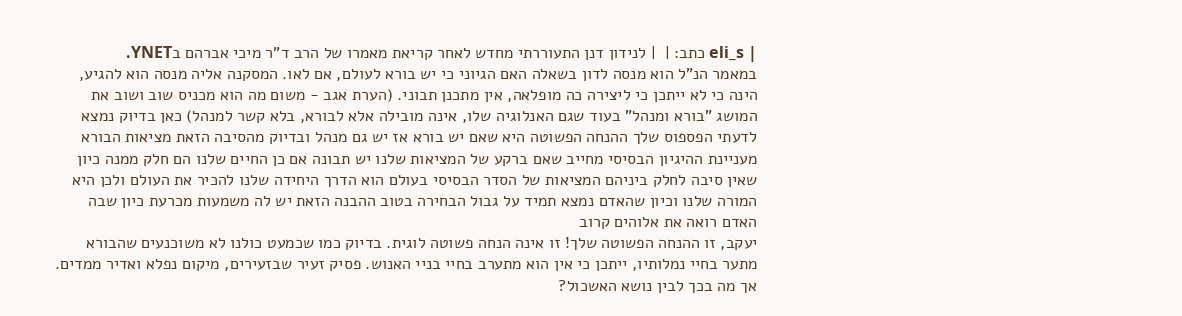| eli_s כתב: |  | לנידון דנן התעוררתי מחדש לאחר קריאת מאמרו של הרב ד"ר מיכי אברהם בYNET.
במאמר הנ"ל הוא מנסה לדון בשאלה האם הגיוני כי יש בורא לעולם, אם לאו. המסקנה אליה מנסה הוא להגיע, הינה כי לא ייתכן כי ליצירה כה מופלאה, אין מתכנן תבוני. (הערת אגב - משום מה הוא מכניס שוב ושוב את המושג "בורא ומנהל" בעוד שגם האנלוגיה שלו, אינה מובילה אלא לבורא, בלא קשר למנהל) כאן בדיוק נמצא לדעתי הפספוס שלך ההנחה הפשוטה היא שאם יש בורא אז יש גם מנהל ובדיוק מהסיבה הזאת מציאות הבורא מעניינת ההיגיון הבסיסי מחייב שאם ברקע של המציאות שלנו יש תבונה אם כן החיים שלנו הם חלק ממנה כיון שאין סיבה לחלק ביניהם המציאות של הסדר הבסיסי בעולם הוא הדרך היחידה שלנו להכיר את העולם ולכן היא המורה שלנו וכיון שהאדם נמצא תמיד על גבול הבחירה בטוב ההבנה הזאת יש לה משמעות מכרעת כיון שבה האדם רואה את אלוהים קרוב
יעקב, זו ההנחה הפשוטה שלך! זו אינה הנחה פשוטה לוגית. בדיוק כמו שכמעט כולנו לא משוכנעים שהבורא מתער בחיי נמלותיו, ייתכן כי אין הוא מתערב בחיי בניי האנוש. פסיק זעיר שבזעירים, מיקום נפלא ואדיר ממדים. אך מה בכך לבין נושא האשכול?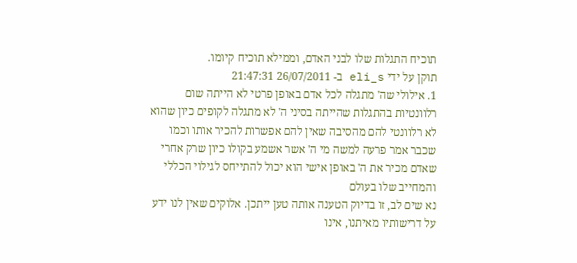תוכיח התגלות שלו לבני האדם, וממילא תוכיח קיומו.
תוקן על ידי eli_s ב- 26/07/2011 21:47:31
1. אילולי שה' מתגלה לכל אדם באופן פרטי לא הייתה שום רלוונטיות בהתגלות שהייתה בסיני ה' לא מתגלה לקופים כיון שהוא לא רלוונטי להם מהסיבה שאין להם אפשרות להכיר אותו וכמו שכבר אמר פרעה למשה מי ה' אשר אשמע בקולו כיון שרק אחרי שאדם מכיר את ה' באופן אישי הוא יכול להתייחס לגילוי הכללי והמחייב שלו בעולם
נא שים לב, זו בדיוק הטענה אותה טען ייתכן. אלוקים שאין לנו ידע על דרישותיו מאיתנו, אינו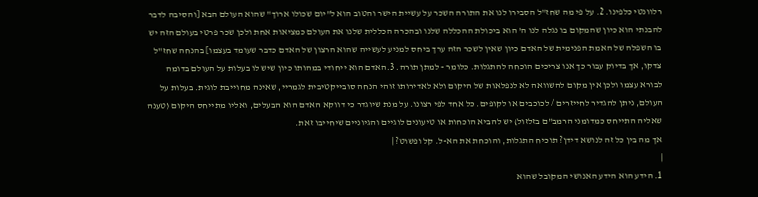רלוונטי כלפינו. 2. על פי מה שחז"ל הסבירו לנו את התורה השכר על עשיית הישר והטוב הוא ל"יום שכולו ארוך" שהוא העולם הבא [והסיבה לדבר להבנתי הוא כיון שהמקום בו נגלה לנו ה' הוא ביכולת ההכללה שלנו ובהכרה הכללית שלנו את העולם כמציאות אחת ולכן שכר פרטי בעולם הזה יש בו השפלה של האמת הפנימית של האדם כיון שאין לשכר הזה ערך ביחס למניע לעשייה שהוא הרצון של האדם כדבר שעומד בעצמו] בהנחה שחז"ל צדקו, אך בדיוק עבור כך אנו צריכים הוכחה להתגלות. כלומר - למתן תורה. 3.האדם הוא ייחודי במהותו כיון שיש לו בעלות על העולם בדומה לבורא עצמו ולכן אין מקום להשוואה לא לנפלאות של היקום ולא לאדירותו זוהי הנחה סובייקטיבית לגמריי, שאינה מחוייבת לוגית. בעלות על העולם, ניתן להגדיר לחייזרים / לכוכבים או לקופים. כל אחד לפי רצונו. על מנת שיוגדר כי דווקא האדם הוא הבעלים, ואליו מתייחס היקום (טענה שאליה התייחס כמדומני הרמב"ם בזלזול) יש להביא הוכחות או טיעונים לוגיים והגיוניים שיחייבו זאת.
אך מה בין כל זה לנושא דידן? תוכיח התגלות, והוכחת את הא-ל. קל ופשוט? |
|
1. הידע הוא הידע האנושי המקובל שהוא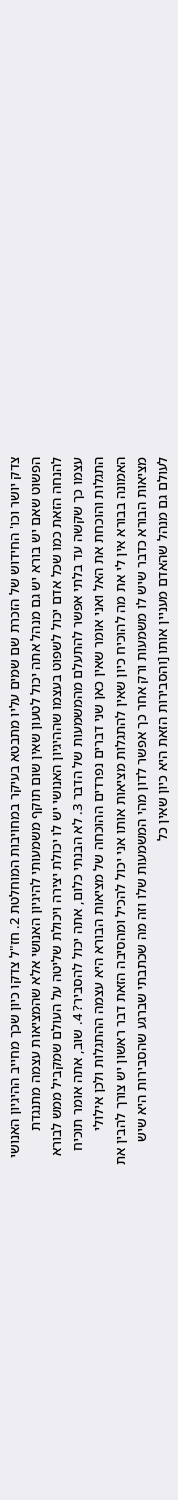צדק יושר וכו' החידוש של הזכרת שם שמים עליו מתבטא בעיקר במחויבות המוחלטת 2. חז"ל צדקו כיון שכך מחייב ההיגיון האנושי הפשוט שאם יש בורא יש גם מנהל אתה יכול לטעון שאין שום תוקף משמעותי להיגיון האנושי אלא שהמציאות עצמה מתנגדת להנחה הזאת כמו שכל אדם יכול לשפוט בעצמו שההיגיון האנושי יש לו יכולת יצירה ויכולת שליטה על העולם שמקביל ממש לבורא עצמו כך שקשה עד בלתי אפשר להתעלם מהמשמעות של הדבר 3. לא הבנתי כלום, אתה יכול להסביר? 4. שוב, אתה אומר תוכיח התגלות והוכחת את האל ואני אומר שאין כאן שני דברים נפרדים ההוכחה של מציאות הבורא היא עצמה ההתגלות ולכן אילולי האמונה בבורא אין לי את מה להוכיח כיון שאין להתגלות מציאות אותו אני יכול להכיל ומהסיבה הזאת דבר ראשון יש צורך להבין את מציאות הבורא כדבר שיש לו משמעות ורק אחר כך אפשר לדון מהי המשמעות שלו וזה מה שכתבתי שברגע שהסבירות היא שיש לעולם גם מנהל שהאדם מעניין אותו [והסבירות הזאת היא כיון שאין כל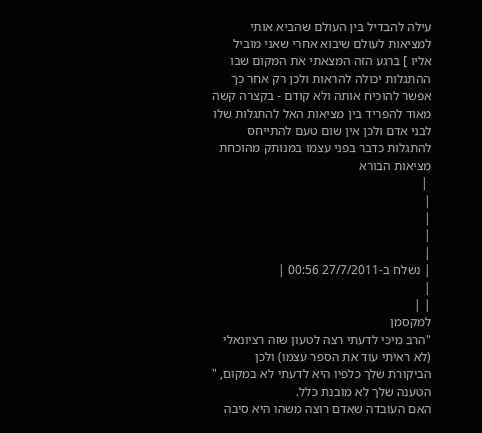עילה להבדיל בין העולם שהביא אותי למציאות לעולם שיבוא אחרי שאני מוביל אליו ] ברגע הזה המצאתי את המקום שבו ההתגלות יכולה להראות ולכן רק אחר כך אפשר להוכיח אותה ולא קודם - בקצרה קשה מאוד להפריד בין מציאות האל להתגלות שלו לבני אדם ולכן אין שום טעם להתייחס להתגלות כדבר בפני עצמו במנותק מהוכחת מציאות הבורא
 |
|
|
|
|
| נשלח ב-27/7/2011 00:56 |
|
| |
למקסמן
"הרב מיכי לדעתי רצה לטעון שזה רציונאלי (לא ראיתי עוד את הספר עצמו) ולכן הביקורת שלך כלפיו היא לדעתי לא במקום, "
הטענה שלך לא מובנת כלל.
האם העובדה שאדם רוצה משהו היא סיבה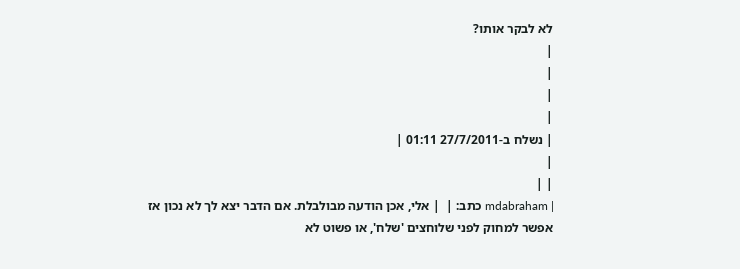לא לבקר אותו?
|
|
|
|
| נשלח ב-27/7/2011 01:11 |
|
| |
| mdabraham כתב: |  | אלי, אכן הודעה מבולבלת. אם הדבר יצא לך לא נכון אז אפשר למחוק לפני שלוחצים 'שלח', או פשוט לא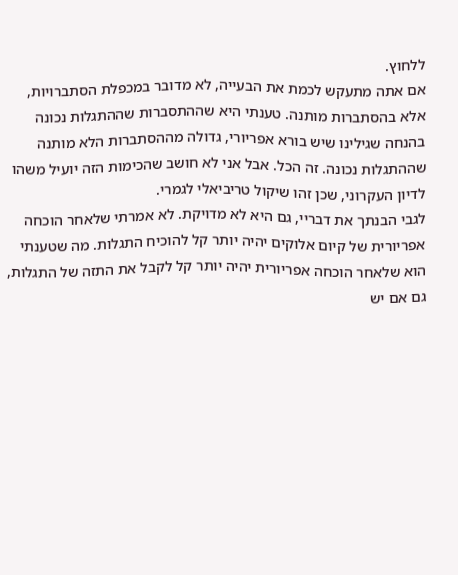ללחוץ.
אם אתה מתעקש לכמת את הבעייה, לא מדובר במכפלת הסתברויות, אלא בהסתברות מותנה. טענתי היא שההתסברות שההתגלות נכונה בהנחה שגילינו שיש בורא אפריורי, גדולה מההסתברות הלא מותנה שההתגלות נכונה. זה הכל. אבל אני לא חושב שהכימות הזה יועיל משהו לדיון העקרוני, שכן זהו שיקול טריביאלי לגמרי.
לגבי הבנתך את דבריי, גם היא לא מדויקת. לא אמרתי שלאחר הוכחה אפריורית של קיום אלוקים יהיה יותר קל להוכיח התגלות. מה שטענתי הוא שלאחר הוכחה אפריורית יהיה יותר קל לקבל את התזה של התגלות, גם אם יש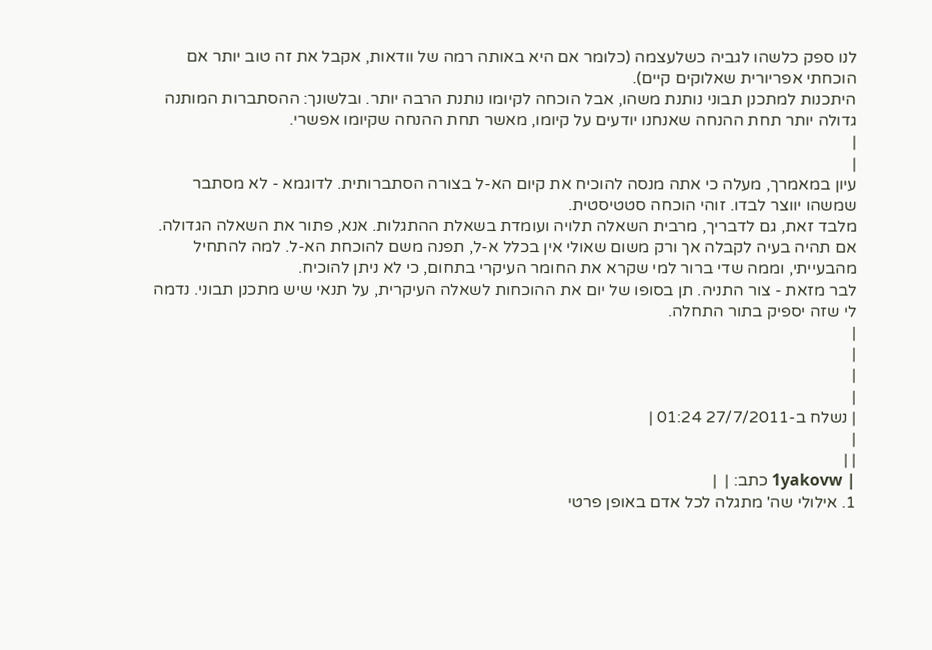לנו ספק כלשהו לגביה כשלעצמה (כלומר אם היא באותה רמה של וודאות, אקבל את זה טוב יותר אם הוכחתי אפריורית שאלוקים קיים).
היתכנות למתכנן תבוני נותנת משהו, אבל הוכחה לקיומו נותנת הרבה יותר. ובלשונך: ההסתברות המותנה גדולה יותר תחת ההנחה שאנחנו יודעים על קיומו, מאשר תחת ההנחה שקיומו אפשרי.
|
|
עיון במאמרך, מעלה כי אתה מנסה להוכיח את קיום הא-ל בצורה הסתברותית. לדוגמא - לא מסתבר שמשהו יווצר לבדו. זוהי הוכחה סטטיסטית.
מלבד זאת, גם לדבריך, מרבית השאלה תלויה ועומדת בשאלת ההתגלות. אנא, פתור את השאלה הגדולה. אם תהיה בעיה לקבלה אך ורק משום שאולי אין בכלל א-ל, תפנה משם להוכחת הא-ל. למה להתחיל מהבעייתי, וממה שדי ברור למי שקרא את החומר העיקרי בתחום, כי לא ניתן להוכיח.
לבר מזאת - צור התניה. תן בסופו של יום את ההוכחות לשאלה העיקרית, על תנאי שיש מתכנן תבוני. נדמה לי שזה יספיק בתור התחלה.
|
|
|
|
| נשלח ב-27/7/2011 01:24 |
|
| |
| 1yakovw כתב: |  |
1. אילולי שה' מתגלה לכל אדם באופן פרטי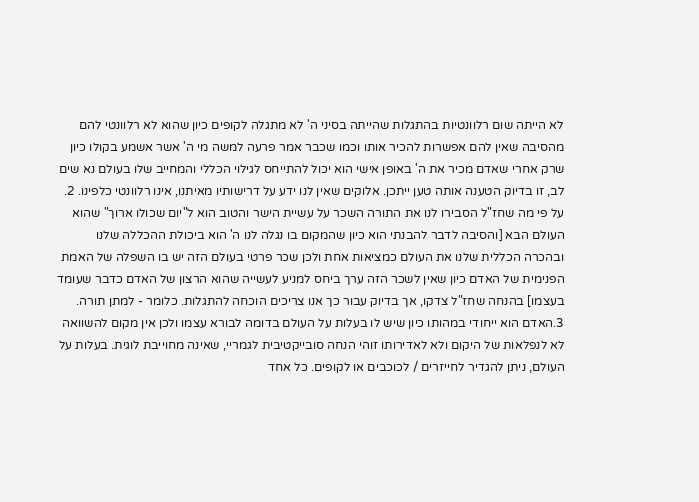לא הייתה שום רלוונטיות בהתגלות שהייתה בסיני ה' לא מתגלה לקופים כיון שהוא לא רלוונטי להם מהסיבה שאין להם אפשרות להכיר אותו וכמו שכבר אמר פרעה למשה מי ה' אשר אשמע בקולו כיון שרק אחרי שאדם מכיר את ה' באופן אישי הוא יכול להתייחס לגילוי הכללי והמחייב שלו בעולם נא שים לב, זו בדיוק הטענה אותה טען ייתכן. אלוקים שאין לנו ידע על דרישותיו מאיתנו, אינו רלוונטי כלפינו. 2. על פי מה שחז"ל הסבירו לנו את התורה השכר על עשיית הישר והטוב הוא ל"יום שכולו ארוך" שהוא העולם הבא [והסיבה לדבר להבנתי הוא כיון שהמקום בו נגלה לנו ה' הוא ביכולת ההכללה שלנו ובהכרה הכללית שלנו את העולם כמציאות אחת ולכן שכר פרטי בעולם הזה יש בו השפלה של האמת הפנימית של האדם כיון שאין לשכר הזה ערך ביחס למניע לעשייה שהוא הרצון של האדם כדבר שעומד בעצמו] בהנחה שחז"ל צדקו, אך בדיוק עבור כך אנו צריכים הוכחה להתגלות. כלומר - למתן תורה. 3.האדם הוא ייחודי במהותו כיון שיש לו בעלות על העולם בדומה לבורא עצמו ולכן אין מקום להשוואה לא לנפלאות של היקום ולא לאדירותו זוהי הנחה סובייקטיבית לגמריי, שאינה מחוייבת לוגית. בעלות על העולם, ניתן להגדיר לחייזרים / לכוכבים או לקופים. כל אחד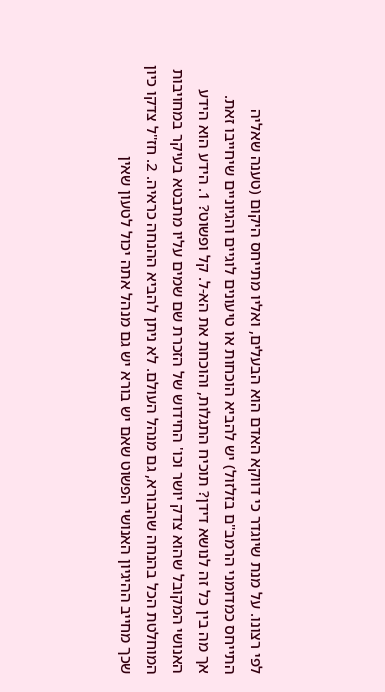לפי רצונו. על מנת שיוגדר כי דווקא האדם הוא הבעלים, ואליו מתייחס היקום (טענה שאליה התייחס כמדומני הרמב"ם בזלזול) יש להביא הוכחות או טיעונים לוגיים והגיוניים שיחייבו זאת.
אך מה בין כל זה לנושא דידן? תוכיח התגלות, והוכחת את הא-ל. קל ופשוט? 1. הידע הוא הידע האנושי המקובל שהוא צדק יושר וכו' החידוש של הזכרת שם שמים עליו מתבטא בעיקר במחויבות המוחלטת הכל בהנחה שהבורא, גם מנהל העולם. לא ניתן להביא ההנחה כראיה. 2. חז"ל צדקו כיון שכך מחייב ההיגיון האנושי הפשוט שאם יש בורא יש גם מנהל אתה יכול לטעון שאין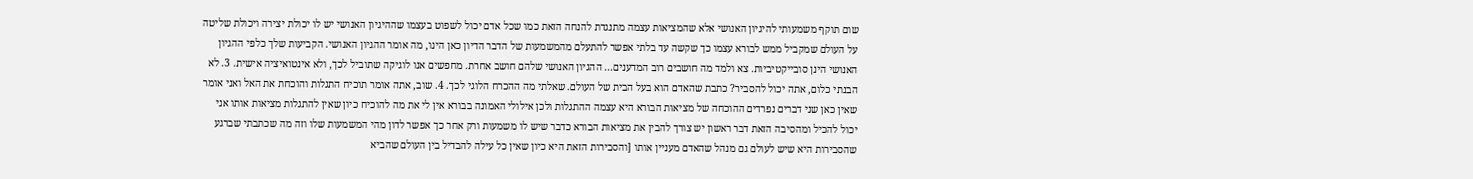שום תוקף משמעותי להיגיון האנושי אלא שהמציאות עצמה מתנגדת להנחה הזאת כמו שכל אדם יכול לשפוט בעצמו שההיגיון האנושי יש לו יכולת יצירה ויכולת שליטה על העולם שמקביל ממש לבורא עצמו כך שקשה עד בלתי אפשר להתעלם מהמשמעות של הדבר הדיון כאן הינו, מה אומר ההגיון האנושי. הקביעות שלך כלפי ההגיון האנושי הינן סובייקטיביות. צא ולמד מה חושבים רוב המדענים... ההגיון האנושי שלהם חושב אחרת. מחפשים אנו לוגיקה שתוביל לכך, ולא אינטואיציה אישית. 3. לא הבנתי כלום, אתה יכול להסביר? כתבת שהאדם הוא בעל הבית של העולם. שאלתי מה ההכרח הלוגי לכך. 4. שוב, אתה אומר תוכיח התגלות והוכחת את האל ואני אומר שאין כאן שני דברים נפרדים ההוכחה של מציאות הבורא היא עצמה ההתגלות ולכן אילולי האמונה בבורא אין לי את מה להוכיח כיון שאין להתגלות מציאות אותו אני יכול להכיל ומהסיבה הזאת דבר ראשון יש צורך להבין את מציאות הבורא כדבר שיש לו משמעות ורק אחר כך אפשר לדון מהי המשמעות שלו וזה מה שכתבתי שברגע שהסבירות היא שיש לעולם גם מנהל שהאדם מעניין אותו [והסבירות הזאת היא כיון שאין כל עילה להבדיל בין העולם שהביא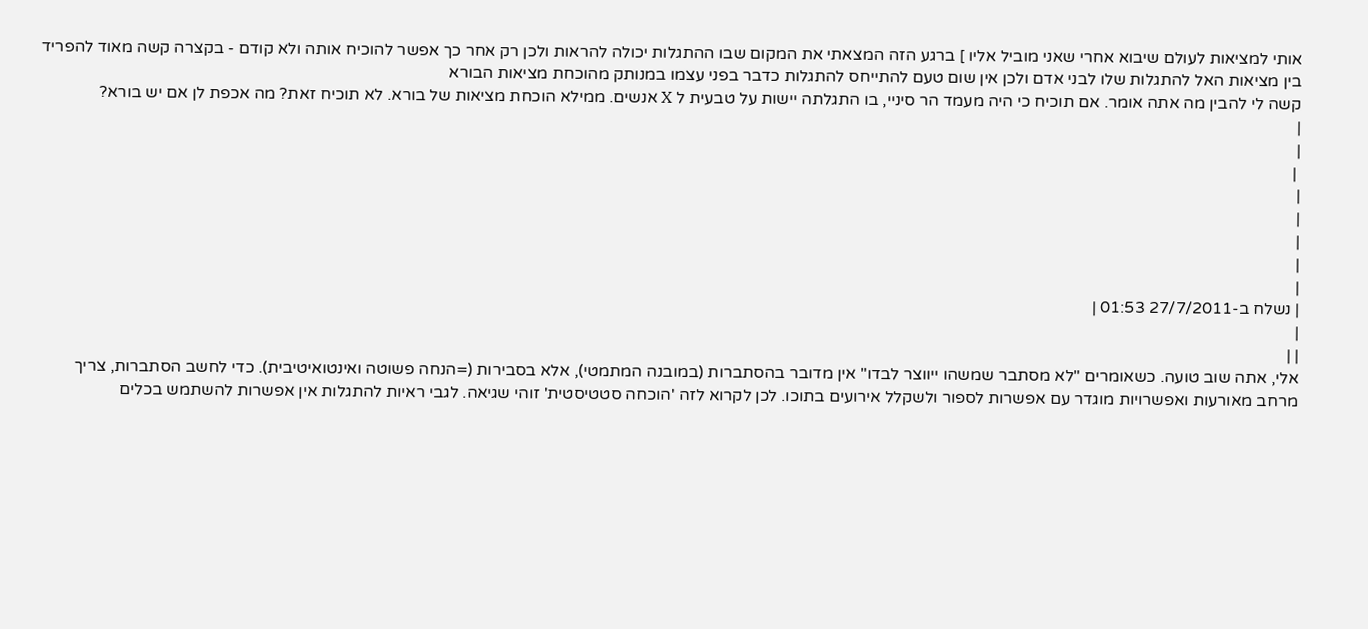אותי למציאות לעולם שיבוא אחרי שאני מוביל אליו ] ברגע הזה המצאתי את המקום שבו ההתגלות יכולה להראות ולכן רק אחר כך אפשר להוכיח אותה ולא קודם - בקצרה קשה מאוד להפריד בין מציאות האל להתגלות שלו לבני אדם ולכן אין שום טעם להתייחס להתגלות כדבר בפני עצמו במנותק מהוכחת מציאות הבורא
קשה לי להבין מה אתה אומר. אם תוכיח כי היה מעמד הר סיניי, בו התגלתה יישות על טבעית ל X אנשים. ממילא הוכחת מציאות של בורא. לא תוכיח זאת? מה אכפת לן אם יש בורא?
|
|
 |
|
|
|
|
|
| נשלח ב-27/7/2011 01:53 |
|
| |
אלי, אתה שוב טועה. כשאומרים "לא מסתבר שמשהו ייווצר לבדו" אין מדובר בהסתברות (במובנה המתמטי), אלא בסבירות (=הנחה פשוטה ואינטואיטיבית). כדי לחשב הסתברות, צריך מרחב מאורעות ואפשרויות מוגדר עם אפשרות לספור ולשקלל אירועים בתוכו. לכן לקרוא לזה 'הוכחה סטטיסטית' זוהי שגיאה. לגבי ראיות להתגלות אין אפשרות להשתמש בכלים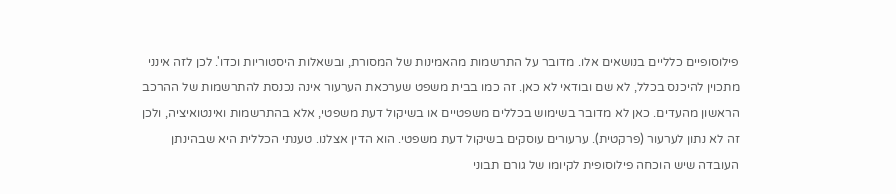פילוסופיים כלליים בנושאים אלו. מדובר על התרשמות מהאמינות של המסורת, ובשאלות היסטוריות וכדו'. לכן לזה אינני מתכוין להיכנס בכלל, לא שם ובודאי לא כאן. זה כמו בבית משפט שערכאת הערעור אינה נכנסת להתרשמות של ההרכב הראשון מהעדים. כאן לא מדובר בשימוש בכללים משפטיים או בשיקול דעת משפטי, אלא בהתרשמות ואינטואיציה, ולכן זה לא נתון לערעור (פרקטית). ערעורים עוסקים בשיקול דעת משפטי. הוא הדין אצלנו. טענתי הכללית היא שבהינתן העובדה שיש הוכחה פילוסופית לקיומו של גורם תבוני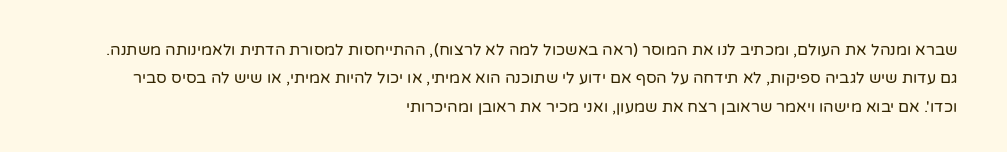שברא ומנהל את העולם, ומכתיב לנו את המוסר (ראה באשכול למה לא לרצוח), ההתייחסות למסורת הדתית ולאמינותה משתנה. גם עדות שיש לגביה ספיקות, לא תידחה על הסף אם ידוע לי שתוכנה הוא אמיתי, או יכול להיות אמיתי, או שיש לה בסיס סביר וכדו'. אם יבוא מישהו ויאמר שראובן רצח את שמעון, ואני מכיר את ראובן ומהיכרותי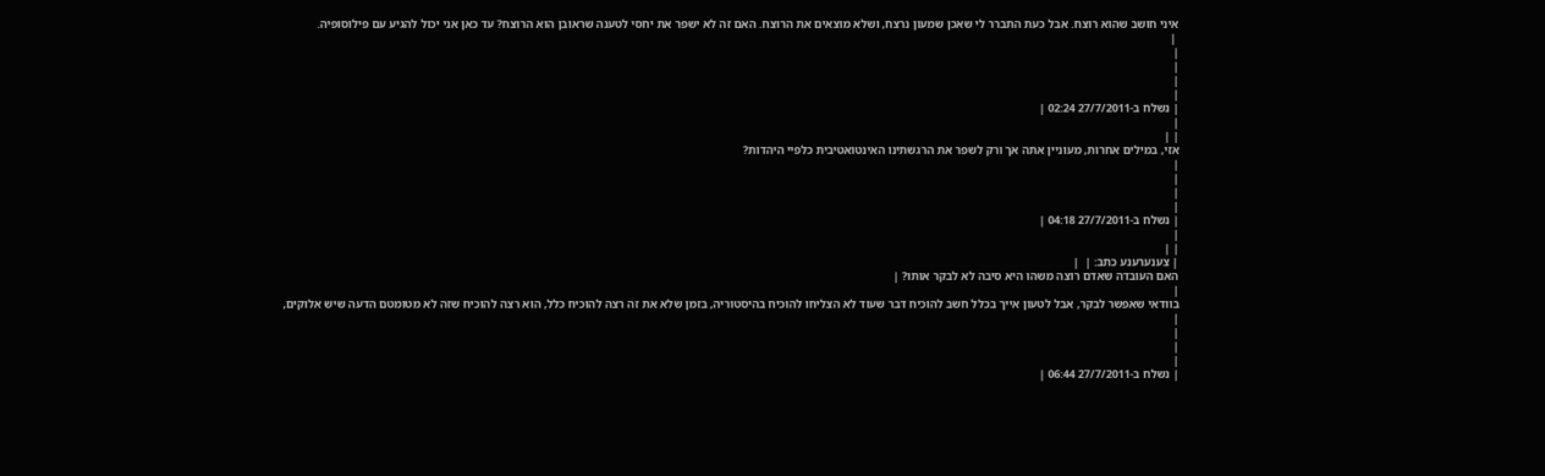איני חושב שהוא רוצח. אבל כעת התברר לי שאכן שמעון נרצח, ושלא מוצאים את הרוצח. האם זה לא ישפר את יחסי לטענה שראובן הוא הרוצח? עד כאן אני יכול להגיע עם פילוסופיה.
 |
|
|
|
|
| נשלח ב-27/7/2011 02:24 |
|
| |
אזי, במילים אחרות, מעוניין אתה אך ורק לשפר את הרגשתינו האינטואטיבית כלפיי היהדות?
|
|
|
|
| נשלח ב-27/7/2011 04:18 |
|
| |
| צענערענע כתב: |  |
האם העובדה שאדם רוצה משהו היא סיבה לא לבקר אותו? |
|
בוודאי שאפשר לבקר, אבל לטעון אייך בכלל חשב להוכיח דבר שעוד לא הצליחו להוכיח בהיסטוריה, בזמן שלא את זה רצה להוכיח כלל, הוא רצה להוכיח שזה לא מטומטם הדעה שיש אלוקים,
|
|
|
|
| נשלח ב-27/7/2011 06:44 |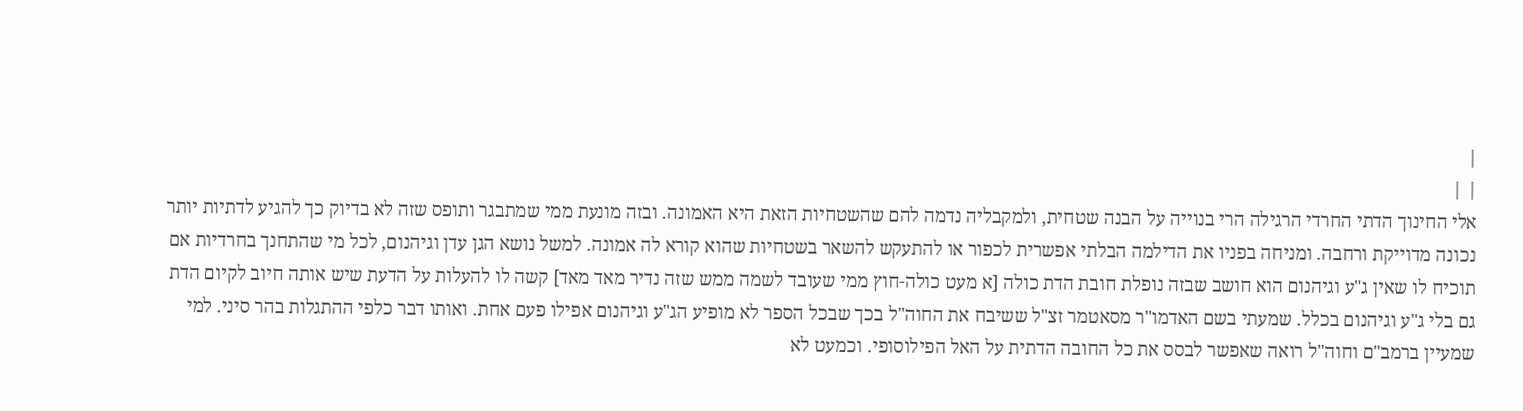|
| |
אלי החינוך הדתי החרדי הרגילה הרי בנוייה על הבנה שטחית, ולמקבליה נדמה להם שהשטחיות הזאת היא האמונה. ובזה מונעת ממי שמתבגר ותופס שזה לא בדיוק כך להגיע לדתיות יותר נכונה מדוייקת ורחבה. ומניחה בפניו את הדילמה הבלתי אפשרית לכפור או להתעקש להשאר בשטחיות שהוא קורא לה אמונה. למשל נושא הגן עדן וגיהנום, לכל מי שהתחנך בחרדיות אם תוכיח לו שאין ג"ע וגיהנום הוא חושב שבזה נופלת חובת הדת כולה [א מעט כולה-חוץ ממי שעובד לשמה ממש שזה נדיר מאד מאד] קשה לו להעלות על הדעת שיש אותה חיוב לקיום הדת גם בלי ג"ע וגיהנום בכלל. שמעתי בשם האדמו"ר מסאטמר זצ"ל ששיבח את החוה"ל בכך שבכל הספר לא מופיע הג"ע וגיהנום אפילו פעם אחת. ואותו דבר כלפי ההתגלות בהר סיני. למי שמעיין ברמב"ם וחוה"ל רואה שאפשר לבסס את כל החובה הדתית על האל הפילוסופי. וכמעט לא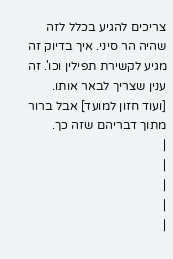צריכים להגיע בכלל לזה שהיה הר סיני. איך בדיוק זה מגיע לקשירת תפילין וכו'. זה ענין שצריך לבאר אותו. [ועוד חזון למועד] אבל ברור מתוך דבריהם שזה כך.
|
|
|
|
|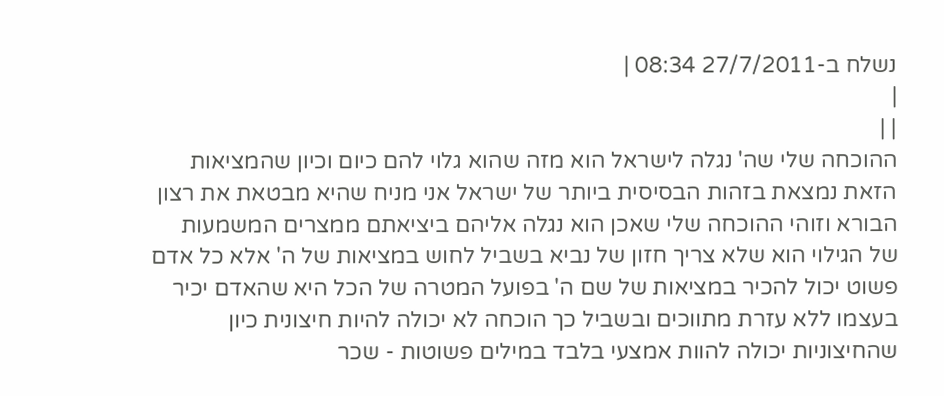נשלח ב-27/7/2011 08:34 |
|
| |
ההוכחה שלי שה' נגלה לישראל הוא מזה שהוא גלוי להם כיום וכיון שהמציאות הזאת נמצאת בזהות הבסיסית ביותר של ישראל אני מניח שהיא מבטאת את רצון הבורא וזוהי ההוכחה שלי שאכן הוא נגלה אליהם ביציאתם ממצרים המשמעות של הגילוי הוא שלא צריך חזון של נביא בשביל לחוש במציאות של ה' אלא כל אדם פשוט יכול להכיר במציאות של שם ה' בפועל המטרה של הכל היא שהאדם יכיר בעצמו ללא עזרת מתווכים ובשביל כך הוכחה לא יכולה להיות חיצונית כיון שהחיצוניות יכולה להוות אמצעי בלבד במילים פשוטות - שכר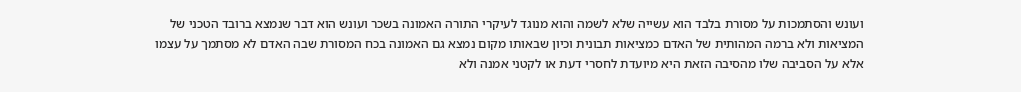ועונש והסתמכות על מסורת בלבד הוא עשייה שלא לשמה והוא מנוגד לעיקרי התורה האמונה בשכר ועונש הוא דבר שנמצא ברובד הטכני של המציאות ולא ברמה המהותית של האדם כמציאות תבונית וכיון שבאותו מקום נמצא גם האמונה בכח המסורת שבה האדם לא מסתמך על עצמו אלא על הסביבה שלו מהסיבה הזאת היא מיועדת לחסרי דעת או לקטני אמנה ולא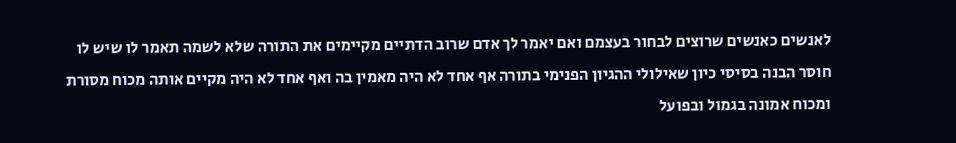לאנשים כאנשים שרוצים לבחור בעצמם ואם יאמר לך אדם שרוב הדתיים מקיימים את התורה שלא לשמה תאמר לו שיש לו חוסר הבנה בסיסי כיון שאילולי ההגיון הפנימי בתורה אף אחד לא היה מאמין בה ואף אחד לא היה מקיים אותה מכוח מסורת ומכוח אמונה בגמול ובפועל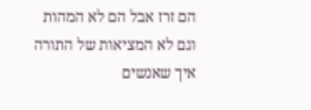הם זרז אבל הם לא המהות וגם לא המציאות של התורה איך שאנשים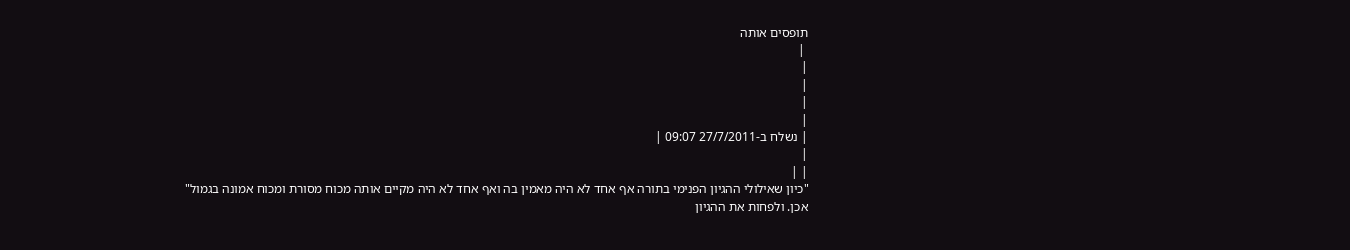תופסים אותה
 |
|
|
|
|
| נשלח ב-27/7/2011 09:07 |
|
| |
"כיון שאילולי ההגיון הפנימי בתורה אף אחד לא היה מאמין בה ואף אחד לא היה מקיים אותה מכוח מסורת ומכוח אמונה בגמול"
אכן. ולפחות את ההגיון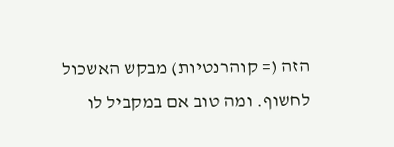הזה (= קוהרנטיות) מבקש האשכול לחשוף. ומה טוב אם במקביל לו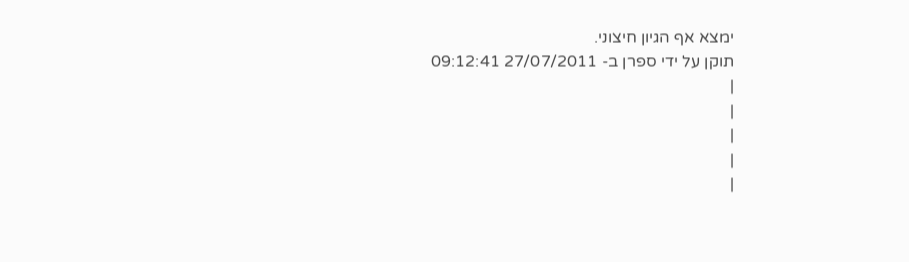ימצא אף הגיון חיצוני.
תוקן על ידי ספרן ב- 27/07/2011 09:12:41
|
|
|
|
|